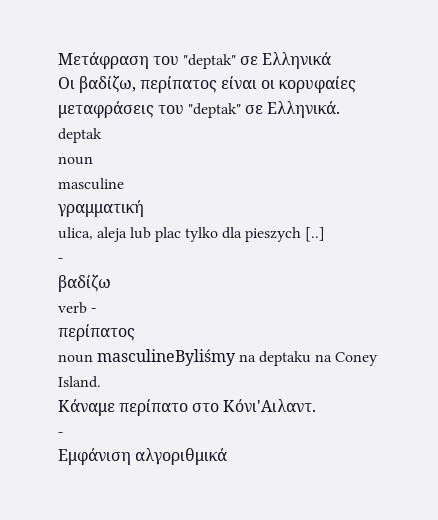Μετάφραση του "deptak" σε Ελληνικά
Οι βαδίζω, περίπατος είναι οι κορυφαίες μεταφράσεις του "deptak" σε Ελληνικά.
deptak
noun
masculine
γραμματική
ulica, aleja lub plac tylko dla pieszych [..]
-
βαδίζω
verb -
περίπατος
noun masculineByliśmy na deptaku na Coney Island.
Κάναμε περίπατο στο Κόνι'Αιλαντ.
-
Εμφάνιση αλγοριθμικά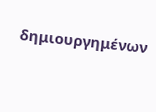δημιουργημένων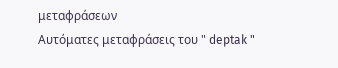μεταφράσεων
Αυτόματες μεταφράσεις του " deptak "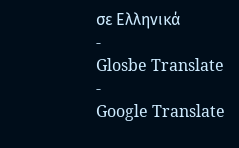σε Ελληνικά
-
Glosbe Translate
-
Google Translate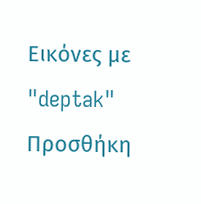Εικόνες με "deptak"
Προσθήκη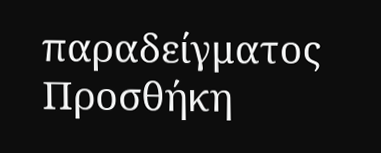παραδείγματος
Προσθήκη